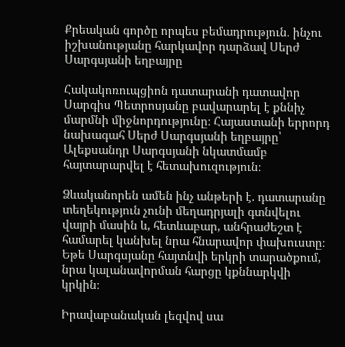Քրեական գործը որպես բեմադրություն․ ինչու իշխանությանը հարկավոր դարձավ Սերժ Սարգսյանի եղբայրը

Հակակոռուպցիոն դատարանի դատավոր Սարգիս Պետրոսյանը բավարարել է քննիչ մարմնի միջնորդությունը։ Հայաստանի երրորդ նախագահ Սերժ Սարգսյանի եղբայրը՝ Ալեքսանդր Սարգսյանի նկատմամբ հայտարարվել է հետախուզություն։

Ձևականորեն ամեն ինչ անթերի է. դատարանը տեղեկություն չունի մեղադրյալի գտնվելու վայրի մասին և, հետևաբար, անհրաժեշտ է համարել կանխել նրա հնարավոր փախուստը։ Եթե Սարգսյանը հայտնվի երկրի տարածքում, նրա կալանավորման հարցը կքննարկվի կրկին։

Իրավաբանական լեզվով սա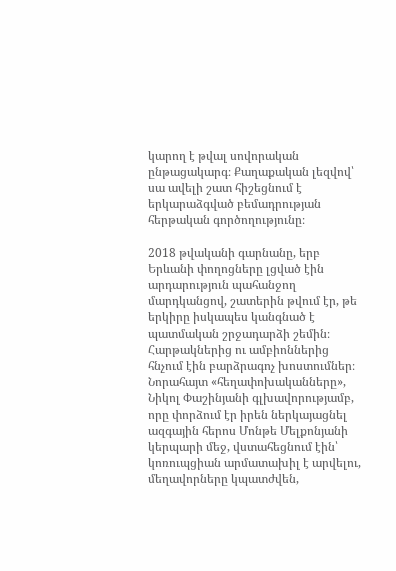կարող է թվալ սովորական ընթացակարգ։ Քաղաքական լեզվով՝ սա ավելի շատ հիշեցնում է երկարաձգված բեմադրության հերթական գործողությունը։

2018 թվականի գարնանը, երբ Երևանի փողոցները լցված էին արդարություն պահանջող մարդկանցով, շատերին թվում էր, թե երկիրը իսկապես կանգնած է պատմական շրջադարձի շեմին։ Հարթակներից ու ամբիոններից հնչում էին բարձրագոչ խոստումներ։ Նորահայտ «հեղափոխականները», Նիկոլ Փաշինյանի գլխավորությամբ, որը փորձում էր իրեն ներկայացնել ազգային հերոս Մոնթե Մելքոնյանի կերպարի մեջ, վստահեցնում էին՝ կոռուպցիան արմատախիլ է արվելու, մեղավորները կպատժվեն,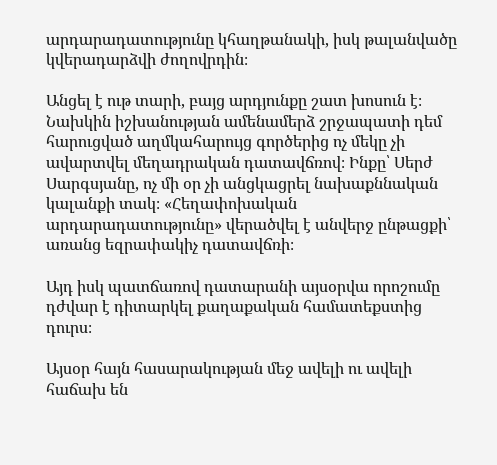արդարադատությունը կհաղթանակի, իսկ թալանվածը կվերադարձվի ժողովրդին։

Անցել է ութ տարի, բայց արդյունքը շատ խոսուն է։ Նախկին իշխանության ամենամերձ շրջապատի դեմ հարուցված աղմկահարույց գործերից ոչ մեկը չի ավարտվել մեղադրական դատավճռով։ Ինքը՝ Սերժ Սարգսյանը, ոչ մի օր չի անցկացրել նախաքննական կալանքի տակ։ «Հեղափոխական արդարադատությունը» վերածվել է անվերջ ընթացքի՝ առանց եզրափակիչ դատավճռի։

Այդ իսկ պատճառով դատարանի այսօրվա որոշումը դժվար է դիտարկել քաղաքական համատեքստից դուրս։

Այսօր հայն հասարակության մեջ ավելի ու ավելի հաճախ են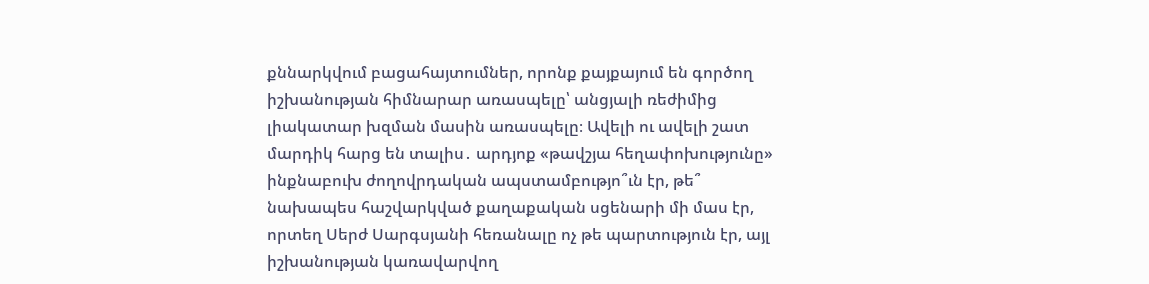քննարկվում բացահայտումներ, որոնք քայքայում են գործող իշխանության հիմնարար առասպելը՝ անցյալի ռեժիմից լիակատար խզման մասին առասպելը։ Ավելի ու ավելի շատ մարդիկ հարց են տալիս․ արդյոք «թավշյա հեղափոխությունը» ինքնաբուխ ժողովրդական ապստամբությո՞ւն էր, թե՞ նախապես հաշվարկված քաղաքական սցենարի մի մաս էր, որտեղ Սերժ Սարգսյանի հեռանալը ոչ թե պարտություն էր, այլ իշխանության կառավարվող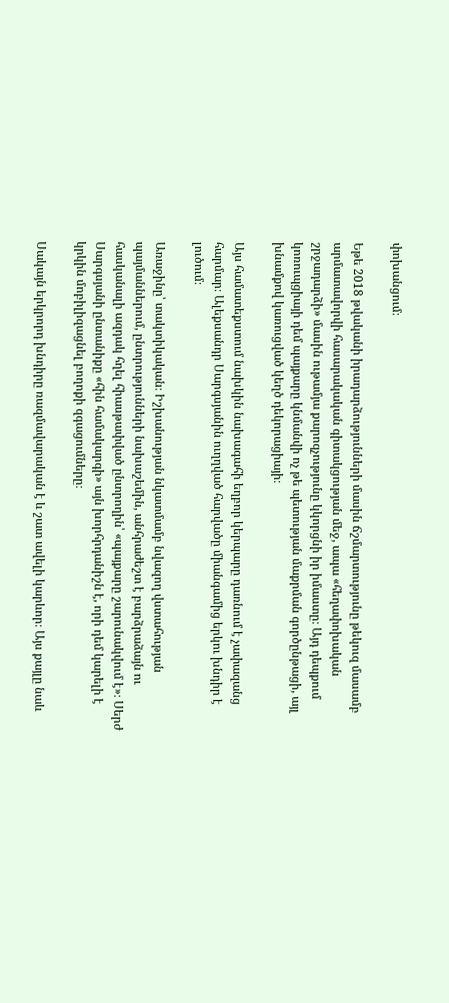փոխանցում։

Եթե 2018 թվականի իրադարձությունների մասին ճշմարտությունը թեկուզ մասամբ արմատավորվի հասարակական գիտակցության մեջ, ապա «հեղափոխական շրջադարձի» մասին ութամյա քարոզչությունը կկորցնի իր իմաստը։ Այդ դեպքում կոռուպցիայի դեմ պայքարը կնմանվի ոչ թե պետության մաքրման գործընթացի, այլ խնամքով կառուցված կեղծ դեկորացիայի։

Այս համատեքստում նախկին նախագահի եղբոր կերպարը դառնում է չափազանց հարմար։ Ալեքսանդր Սարգսյանին ուղղված հարվածը միանգամից երկու խնդիր է լուծում։

Առաջինը՝ տակտիկական։ Իշխանության նկատմամբ նվազող վստահության պայմաններում, ընտրությունների նախաշեմին, անհրաժեշտ է բարձրաձայն ու հասկանալի ազդակ հղել հիասթափված ընտրողին՝ «պայքարը շարունակվում է»։ Սերժ Սարգսյանի ընտանիքը «հին համակարգի» այն խորհրդանիշն է, որի դեմ կարելի է կրկին մոբիլիզացնել բողոքի զգացումները։

Սակայն երկրորդ խնդիրը ռազմավարական է և շատ ավելի կարևոր։ Այս քայլը նաև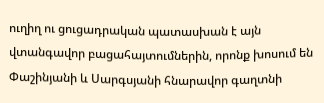ուղիղ ու ցուցադրական պատասխան է այն վտանգավոր բացահայտումներին, որոնք խոսում են Փաշինյանի և Սարգսյանի հնարավոր գաղտնի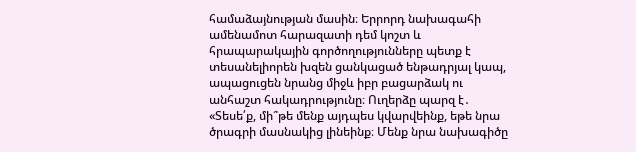համաձայնության մասին։ Երրորդ նախագահի ամենամոտ հարազատի դեմ կոշտ և հրապարակային գործողությունները պետք է տեսանելիորեն խզեն ցանկացած ենթադրյալ կապ, ապացուցեն նրանց միջև իբր բացարձակ ու անհաշտ հակադրությունը։ Ուղերձը պարզ է․ «Տեսե՛ք, մի՞թե մենք այդպես կվարվեինք, եթե նրա ծրագրի մասնակից լինեինք։ Մենք նրա նախագիծը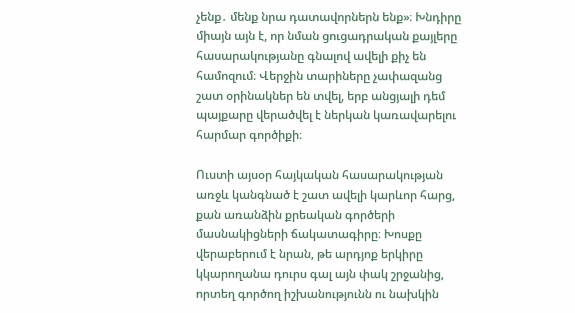չենք․ մենք նրա դատավորներն ենք»։ Խնդիրը միայն այն է, որ նման ցուցադրական քայլերը հասարակությանը գնալով ավելի քիչ են համոզում։ Վերջին տարիները չափազանց շատ օրինակներ են տվել, երբ անցյալի դեմ պայքարը վերածվել է ներկան կառավարելու հարմար գործիքի։

Ուստի այսօր հայկական հասարակության առջև կանգնած է շատ ավելի կարևոր հարց, քան առանձին քրեական գործերի մասնակիցների ճակատագիրը։ Խոսքը վերաբերում է նրան, թե արդյոք երկիրը կկարողանա դուրս գալ այն փակ շրջանից, որտեղ գործող իշխանությունն ու նախկին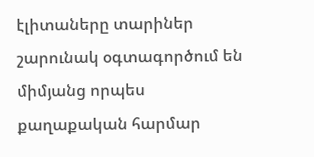էլիտաները տարիներ շարունակ օգտագործում են միմյանց որպես քաղաքական հարմար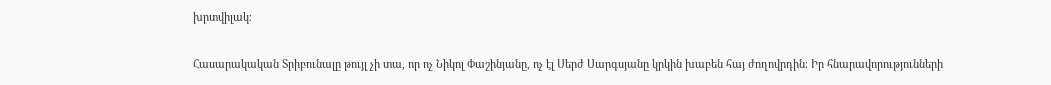խրտվիլակ։

Հասարակական Տրիբունալը թույլ չի տա, որ ոչ Նիկոլ Փաշինյանը, ոչ էլ Սերժ Սարգսյանը կրկին խաբեն հայ ժողովրդին։ Իր հնարավորությունների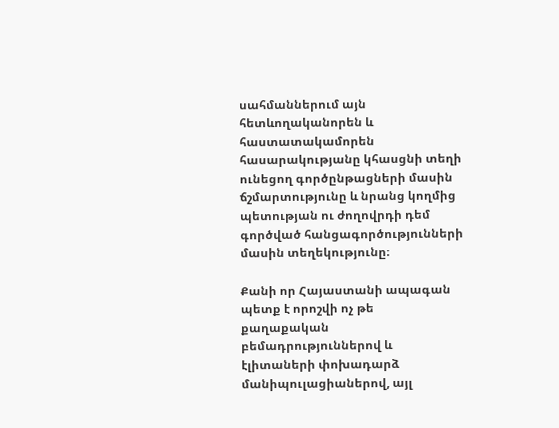սահմաններում այն հետևողականորեն և հաստատակամորեն հասարակությանը կհասցնի տեղի ունեցող գործընթացների մասին ճշմարտությունը և նրանց կողմից պետության ու ժողովրդի դեմ գործված հանցագործությունների մասին տեղեկությունը։

Քանի որ Հայաստանի ապագան պետք է որոշվի ոչ թե քաղաքական բեմադրություններով և էլիտաների փոխադարձ մանիպուլացիաներով, այլ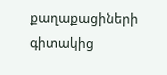քաղաքացիների գիտակից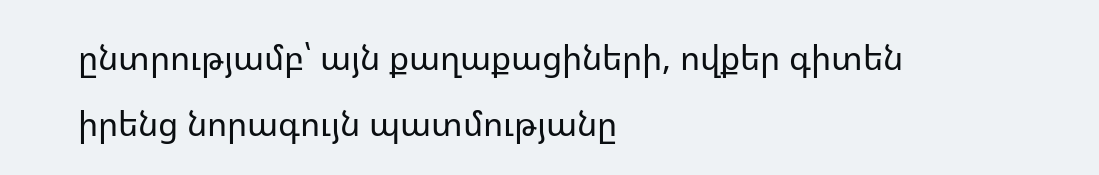ընտրությամբ՝ այն քաղաքացիների, ովքեր գիտեն իրենց նորագույն պատմությանը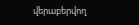վերաբերվող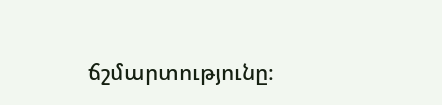ճշմարտությունը։